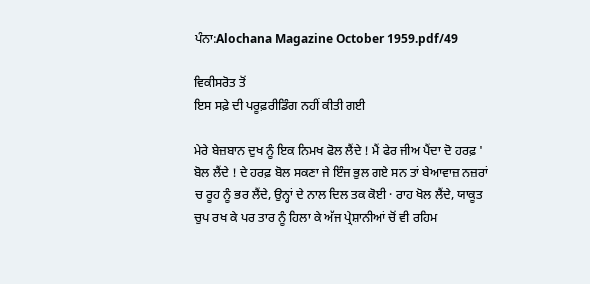ਪੰਨਾ:Alochana Magazine October 1959.pdf/49

ਵਿਕੀਸਰੋਤ ਤੋਂ
ਇਸ ਸਫ਼ੇ ਦੀ ਪਰੂਫ਼ਰੀਡਿੰਗ ਨਹੀਂ ਕੀਤੀ ਗਈ

ਮੇਰੇ ਬੇਜ਼ਬਾਨ ਦੁਖ ਨੂੰ ਇਕ ਨਿਮਖ ਫੋਲ ਲੈਂਦੇ ! ਮੈਂ ਫੇਰ ਜੀਅ ਪੈਂਦਾ ਦੋ ਹਰਫ਼ ' ਬੋਲ ਲੈਂਦੇ ! ਦੇ ਹਰਫ਼ ਬੋਲ ਸਕਣਾ ਜੇ ਇੰਜ ਭੁਲ ਗਏ ਸਨ ਤਾਂ ਬੇਆਵਾਜ਼ ਨਜ਼ਰਾਂ ਚ ਰੂਹ ਨੂੰ ਭਰ ਲੈਂਦੇ, ਉਨ੍ਹਾਂ ਦੇ ਨਾਲ ਦਿਲ ਤਕ ਕੋਈ · ਰਾਹ ਖੋਲ ਲੈਂਦੇ, ਯਾਕੂਤ ਚੁਪ ਰਖ ਕੇ ਪਰ ਤਾਰ ਨੂੰ ਹਿਲਾ ਕੇ ਅੱਜ ਪ੍ਰੇਸ਼ਾਨੀਆਂ ਚੋਂ ਵੀ ਰਹਿਮ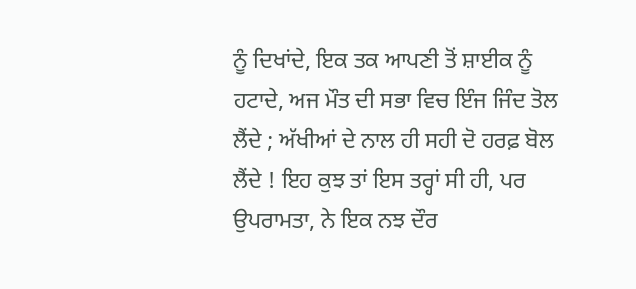ਨੂੰ ਦਿਖਾਂਦੇ, ਇਕ ਤਕ ਆਪਣੀ ਤੋਂ ਸ਼ਾਈਕ ਨੂੰ ਹਟਾਦੇ, ਅਜ ਮੌਤ ਦੀ ਸਭਾ ਵਿਚ ਇੰਜ ਜਿੰਦ ਤੋਲ ਲੈਂਦੇ ; ਅੱਖੀਆਂ ਦੇ ਨਾਲ ਹੀ ਸਹੀ ਦੋ ਹਰਫ਼ ਬੋਲ ਲੈਂਦੇ ! ਇਹ ਕੁਝ ਤਾਂ ਇਸ ਤਰ੍ਹਾਂ ਸੀ ਹੀ, ਪਰ ਉਪਰਾਮਤਾ, ਨੇ ਇਕ ਨਝ ਦੌਰ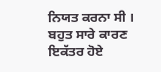ਨਿਯਤ ਕਰਨਾ ਸੀ । ਬਹੁਤ ਸਾਰੇ ਕਾਰਣ ਇਕੱਤਰ ਹੋਏ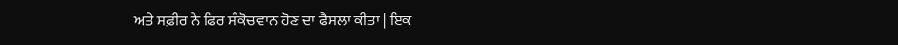ਅਤੇ ਸਫ਼ੀਰ ਨੇ ਫਿਰ ਸੰਕੋਚਵਾਨ ਹੋਣ ਦਾ ਫੈਸਲਾ ਕੀਤਾ | ਇਕ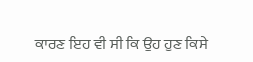ਕਾਰਣ ਇਹ ਵੀ ਸੀ ਕਿ ਉਹ ਹੁਣ ਕਿਸੇ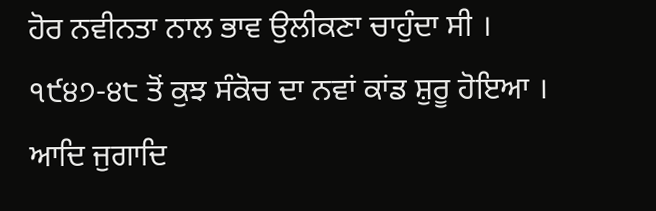ਹੋਰ ਨਵੀਨਤਾ ਨਾਲ ਭਾਵ ਉਲੀਕਣਾ ਚਾਹੁੰਦਾ ਸੀ । ੧੯੪੭-੪੮ ਤੋਂ ਕੁਝ ਸੰਕੋਚ ਦਾ ਨਵਾਂ ਕਾਂਡ ਸ਼ੁਰੂ ਹੋਇਆ । ਆਦਿ ਜੁਗਾਦਿ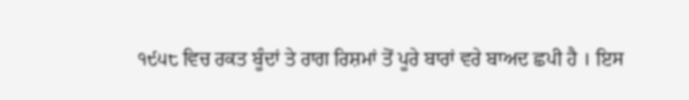੧੯੫੮ ਵਿਚ ਰਕਤ ਬੂੰਦਾਂ ਤੇ ਰਾਗ ਰਿਸ਼ਮਾਂ ਤੋਂ ਪੂਰੇ ਬਾਰਾਂ ਵਰੇ ਬਾਅਦ ਛਪੀ ਹੈ । ਇਸ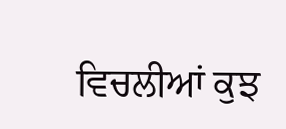ਵਿਚਲੀਆਂ ਕੁਝ